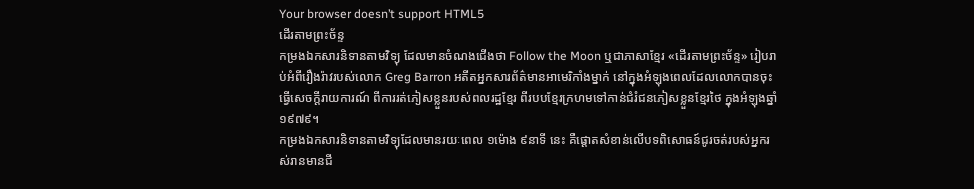Your browser doesn’t support HTML5
ដើរតាមព្រះច័ន្ទ
កម្រងឯកសារនិទានតាមវិទ្យុ ដែលមានចំណងជើងថា Follow the Moon ឬជាភាសាខ្មែរ «ដើរតាមព្រះច័ន្ទ» រៀបរាប់អំពីរឿងរ៉ាវរបស់លោក Greg Barron អតីតអ្នកសារព័ត៌មានអាមេរិកាំងម្នាក់ នៅក្នុងអំឡុងពេលដែលលោកបានចុះធ្វើសេចក្តីរាយការណ៍ ពីការរត់ភៀសខ្លួនរបស់ពលរដ្ឋខ្មែរ ពីរបបខ្មែរក្រហមទៅកាន់ជំរំជនភៀសខ្លួនខ្មែរថៃ ក្នុងអំឡុងឆ្នាំ១៩៧៩។
កម្រងឯកសារនិទានតាមវិទ្យុដែលមានរយៈពេល ១ម៉ោង ៩នាទី នេះ គឺផ្ដោតសំខាន់លើបទពិសោធន៍ជូរចត់របស់អ្នករស់រានមានជី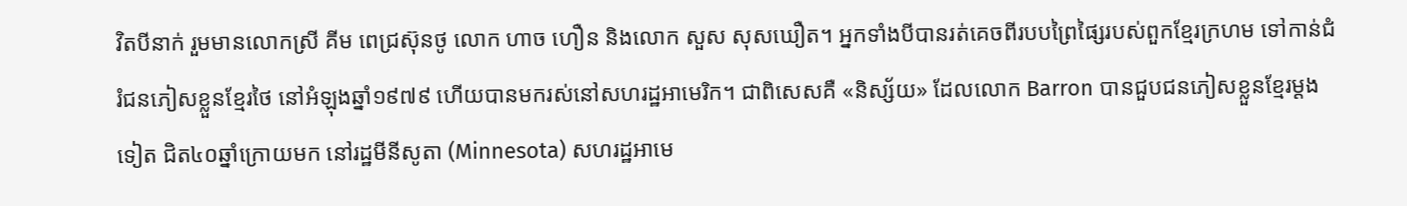វិតបីនាក់ រួមមានលោកស្រី គីម ពេជ្រស៊ុនថូ លោក ហាច ហឿន និងលោក សួស សុសឃឿត។ អ្នកទាំងបីបានរត់គេចពីរបបព្រៃផ្សៃរបស់ពួកខ្មែរក្រហម ទៅកាន់ជំរំជនភៀសខ្លួនខ្មែរថៃ នៅអំឡុងឆ្នាំ១៩៧៩ ហើយបានមករស់នៅសហរដ្ឋអាមេរិក។ ជាពិសេសគឺ «និស្ស័យ» ដែលលោក Barron បានជួបជនភៀសខ្លួនខ្មែរម្ដងទៀត ជិត៤០ឆ្នាំក្រោយមក នៅរដ្ឋមីនីសូតា (Minnesota) សហរដ្ឋអាមេ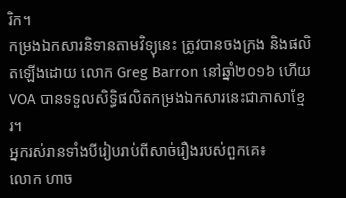រិក។
កម្រងឯកសារនិទានតាមវិទ្យុនេះ ត្រូវបានចងក្រង និងផលិតឡើងដោយ លោក Greg Barron នៅឆ្នាំ២០១៦ ហើយ VOA បានទទួលសិទ្ធិផលិតកម្រងឯកសារនេះជាភាសាខ្មែរ។
អ្នករស់រានទាំងបីរៀបរាប់ពីសាច់រឿងរបស់ពួកគេ៖
លោក ហាច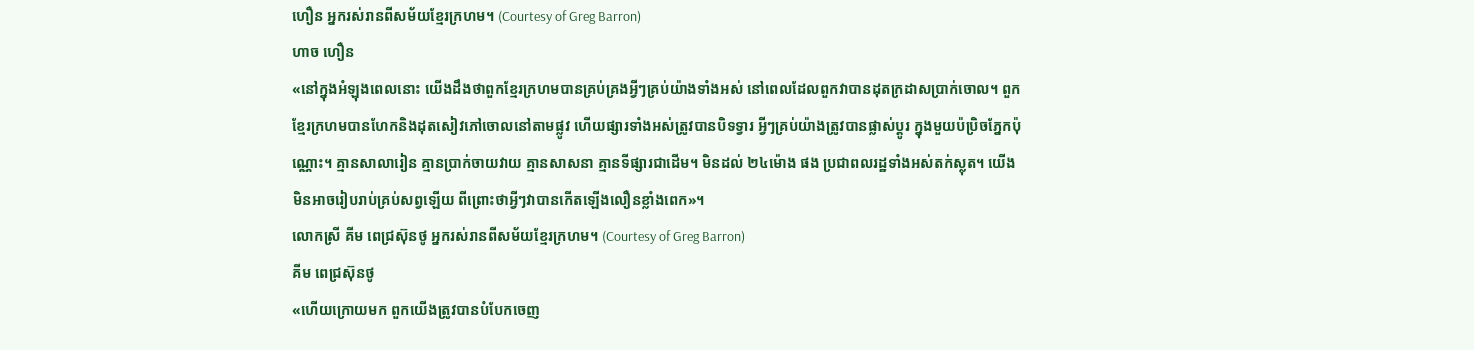ហឿន អ្នករស់រានពីសម័យខ្មែរក្រហម។ (Courtesy of Greg Barron)
ហាច ហឿន
«នៅក្នុងអំឡុងពេលនោះ យើងដឹងថាពួកខ្មែរក្រហមបានគ្រប់គ្រងអ្វីៗគ្រប់យ៉ាងទាំងអស់ នៅពេលដែលពួកវាបានដុតក្រដាសប្រាក់ចោល។ ពួកខ្មែរក្រហមបានហែកនិងដុតសៀវភៅចោលនៅតាមផ្លូវ ហើយផ្សារទាំងអស់ត្រូវបានបិទទ្វារ អ្វីៗគ្រប់យ៉ាងត្រូវបានផ្លាស់ប្តូរ ក្នុងមួយប៉ប្រិចភ្នែកប៉ុណ្ណោះ។ គ្មានសាលារៀន គ្មានប្រាក់ចាយវាយ គ្មានសាសនា គ្មានទីផ្សារជាដើម។ មិនដល់ ២៤ម៉ោង ផង ប្រជាពលរដ្ឋទាំងអស់តក់ស្លុត។ យើងមិនអាចរៀបរាប់គ្រប់សព្វឡើយ ពីព្រោះថាអ្វីៗវាបានកើតឡើងលឿនខ្លាំងពេក»។
លោកស្រី គីម ពេជ្រស៊ុនថូ អ្នករស់រានពីសម័យខ្មែរក្រហម។ (Courtesy of Greg Barron)
គីម ពេជ្រស៊ុនថូ
«ហើយក្រោយមក ពួកយើងត្រូវបានបំបែកចេញ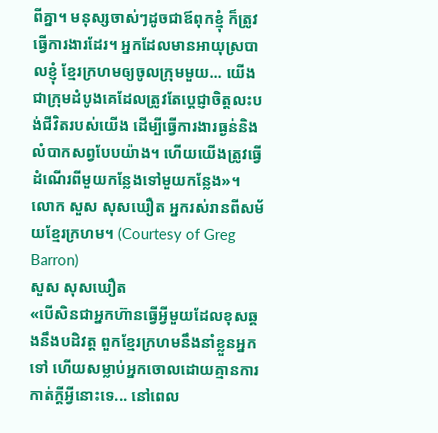ពីគ្នា។ មនុស្សចាស់ៗដូចជាឪពុកខ្មុំ ក៏ត្រូវធ្វើការងារដែរ។ អ្នកដែលមានអាយុស្របាលខ្ញុំ ខ្មែរក្រហមឲ្យចូលក្រុមមួយ... យើងជាក្រុមដំបូងគេដែលត្រូវតែប្ដេជ្ញាចិត្តលះបង់ជីវិតរបស់យើង ដើម្បីធ្វើការងារធ្ងន់និងលំបាកសព្វបែបយ៉ាង។ ហើយយើងត្រូវធ្វើដំណើរពីមួយកន្លែងទៅមួយកន្លែង»។
លោក សួស សុសឃឿត អ្នករស់រានពីសម័យខ្មែរក្រហម។ (Courtesy of Greg Barron)
សួស សុសឃឿត
«បើសិនជាអ្នកហ៊ានធ្វើអ្វីមួយដែលខុសឆ្គងនឹងបដិវត្ត ពួកខ្មែរក្រហមនឹងនាំខ្លួនអ្នកទៅ ហើយសម្លាប់អ្នកចោលដោយគ្មានការកាត់ក្តីអ្វីនោះទេ... នៅពេល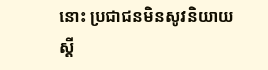នោះ ប្រជាជនមិនសូវនិយាយស្តី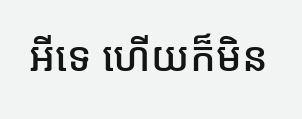អីទេ ហើយក៏មិន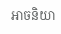អាចនិយា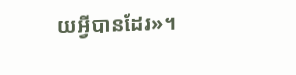យអ្វីបានដែរ»។